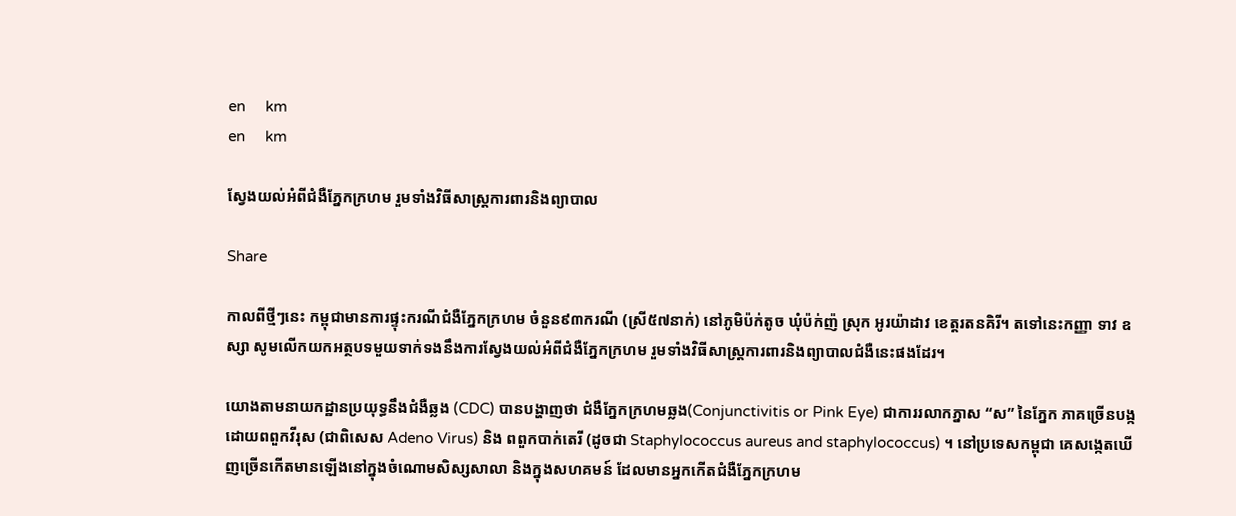en     km
en     km

ស្វែងយល់អំពីជំងឺភ្នែកក្រហម រួមទាំងវិធីសាស្រ្តការពារនិងព្យាបាល

Share

កាលពីថ្មីៗនេះ កម្ពុជាមានការផ្ទុះករណីជំងឺភ្នែកក្រហម ចំនួន៩៣ករណី (ស្រី៥៧នាក់) នៅភូមិប៉ក់តូច ឃុំប៉ក់ញ៉ ស្រុក អូរយ៉ាដាវ ខេត្តរតនគិរី។ តទៅនេះកញ្ញា ទាវ ឧស្សា សូមលើកយកអត្ថបទមួយទាក់ទងនឹងការស្វែងយល់អំពីជំងឺភ្នែកក្រហម រួមទាំងវិធីសាស្រ្តការពារនិងព្យាបាលជំងឺនេះផងដែរ។

យោងតាមនាយកដ្ឋានប្រយុទ្ធនឹងជំងឺឆ្លង (CDC) បានបង្ហាញថា ជំងឺភែ្នកក្រហមឆ្លង(Conjunctivitis or Pink Eye) ជាការរលាកភ្នាស “ស” នៃភ្នែក ភាគច្រើនបង្កដោយពពួកវីរុស (ជាពិសេស Adeno Virus) និង ពពួកបាក់តេរី (ដូចជា Staphylococcus aureus and staphylococcus) ។ នៅប្រទេសកម្ពុជា គេសង្កេតឃើញច្រើនកើតមានឡើងនៅក្នុងចំណោមសិស្សសាលា និងក្នុងសហគមន៍ ដែលមានអ្នកកើតជំងឺភ្នែកក្រហម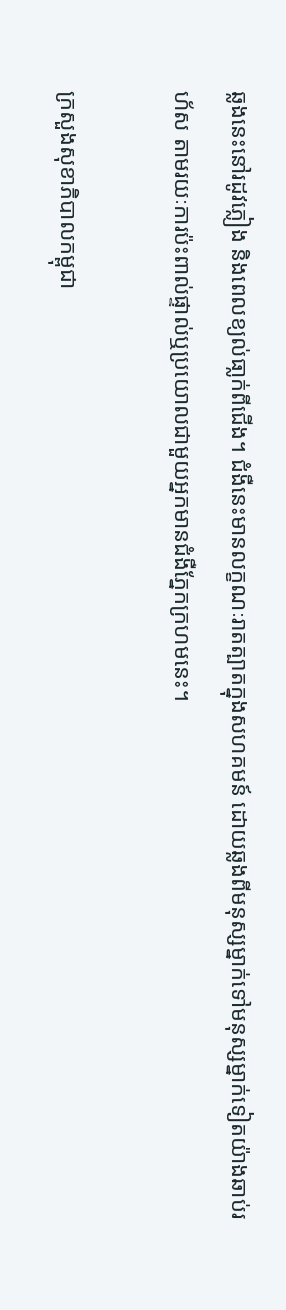ឆ្លងនេះនៅរដូវភ្លៀង និងពេលខ្យល់ធា្លក់ពីជើង។ ជំងឺនេះមានលក្ខណៈរាតត្បាតក្នុងសហគមន៍ ដោយឆ្លងពីមនុស្សម្នាក់ទៅមនុស្សម្នាក់ទៀតយ៉ាងឆាប់រហ័ស តាមរយៈការប៉ះពាល់ផ្ទាល់ឬប្រយោលជាមួយអ្នកមានជំងឺភែ្នកក្រហមនេះ។

ក្រសួងសុខាភិបាលកម្ពុជា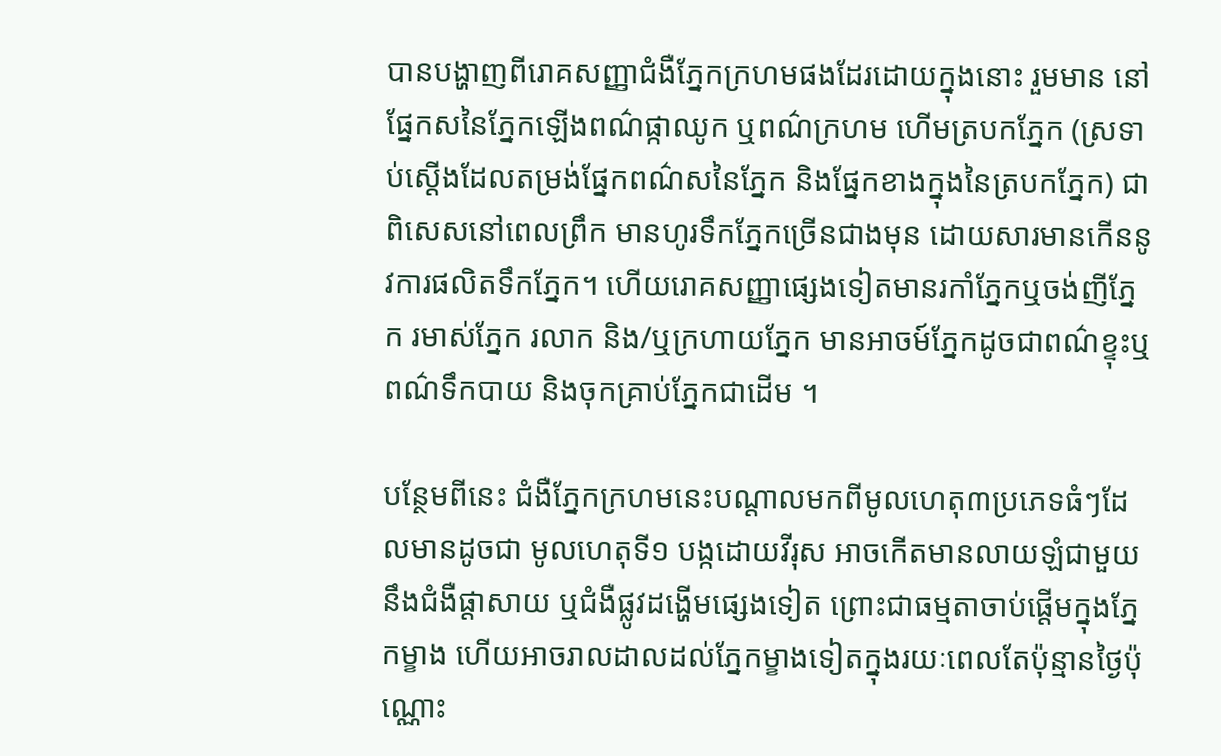បានបង្ហាញពីរោគសញ្ញាជំងឺភ្នែកក្រហមផងដែរដោយក្នុងនោះ រួមមាន នៅផ្នែកសនៃភ្នែកឡើងពណ៌ផ្កាឈូក ឬពណ៌ក្រហម ហើមត្របកភ្នែក (ស្រទាប់ស្ដើងដែលតម្រង់ផ្នែកពណ៌សនៃភ្នែក និងផ្នែកខាងក្នុងនៃត្របកភ្នែក) ជាពិសេសនៅពេលព្រឹក មានហូរទឹកភ្នែកច្រើនជាងមុន ដោយសារមានកើននូវការផលិតទឹកភ្នែក។ ហើយរោគសញ្ញាផ្សេងទៀតមានរកាំភ្នែកឬចង់ញីភ្នែក រមាស់ភ្នែក រលាក និង/ឬក្រហាយភ្នែក មានអាចម៍ភ្នែកដូចជាពណ៌ខ្ទុះឬពណ៌ទឹកបាយ និងចុកគ្រាប់ភ្នែកជាដើម ។

បន្ថែមពីនេះ ជំងឺភ្នែកក្រហមនេះបណ្ដាលមកពីមូលហេតុ៣ប្រភេទធំៗដែលមានដូចជា មូលហេតុទី១ បង្កដោយវីរុស អាចកើតមានលាយឡំជាមួយនឹងជំងឺផ្តាសាយ ឬជំងឺផ្លូវដង្ហើមផ្សេងទៀត ព្រោះជាធម្មតាចាប់ផ្តើមក្នុងភ្នែកម្ខាង ហើយអាចរាលដាលដល់ភ្នែកម្ខាងទៀតក្នុងរយៈពេលតែប៉ុន្មានថ្ងៃប៉ុណ្ណោះ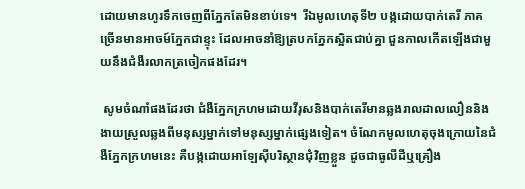ដោយមានហូរទឹកចេញពីភ្នែកតែមិនខាប់ទេ។  រីឯមូលហេតុទី២ បង្កដោយបាក់តេរី ភាគច្រើនមានអាចម៍ភ្នែកជាខ្ទុះ ដែលអាចនាំឱ្យត្របកភ្នែកស្អិតជាប់គ្នា ជួនកាលកើតឡើងជាមួយនឹងជំងឺរលាកត្រចៀកផងដែរ។

 សូមចំណាំផងដែរថា ជំងឺភ្នែកក្រហមដោយវីរុសនិងបាក់តេរីមានឆ្លងរាលដាលលឿននិងងាយស្រួលឆ្លងពីមនុស្សម្នាក់ទៅមនុស្សម្នាក់ផ្សេងទៀត។ ចំណែកមូលហេតុចុងក្រោយនៃជំងឺភ្នែកក្រហមនេះ គឺបង្កដោយអាឡែស៊ីបរិស្ថានជុំវិញខ្លួន ដូចជាធូលីដីឬគ្រឿង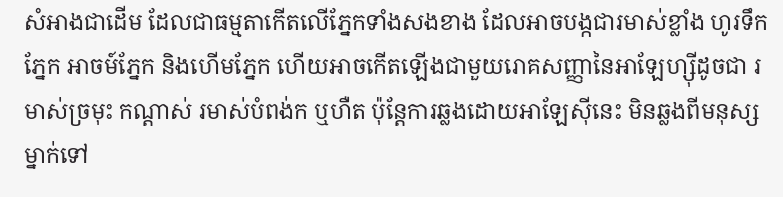សំអាងជាដើម ដែលជាធម្មតាកើតលើភ្នែកទាំងសងខាង ដែលអាចបង្កជារមាស់ខ្លាំង ហូរទឹកភ្នែក អាចម៍ភ្នែក និងហើមភ្នែក ហើយអាចកើតឡើងជាមួយរោគសញ្ញានៃអាឡែហ្ស៊ីដូចជា រមាស់ច្រមុះ កណ្ដាស់ រមាស់បំពង់ក ឬហឺត ប៉ុន្តែការឆ្លងដោយអាឡែស៊ីនេះ មិនឆ្លងពីមនុស្សម្នាក់ទៅ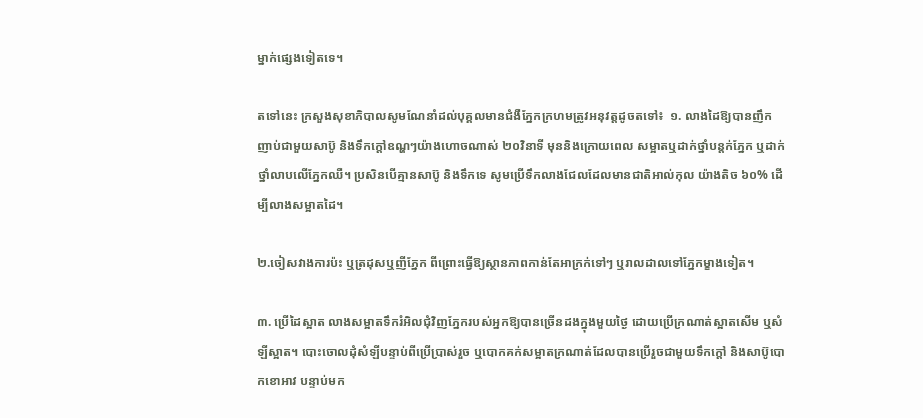ម្នាក់ផ្សេងទៀតទេ។

តទៅនេះ ក្រសួងសុខាភិបាលសូមណែនាំដល់បុគ្គលមានជំងឺភ្នែកក្រហមត្រូវអនុវត្តដូចតទៅ៖  ១. លាងដៃឱ្យបានញឹកញាប់ជាមួយសាប៊ូ និងទឹកក្ដៅឧណ្ហៗយ៉ាងហោចណាស់ ២០វិនាទី មុននិងក្រោយពេល សម្អាតឬដាក់ថ្នាំបន្តក់ភ្នែក ឬដាក់ថ្នាំលាបលើភ្នែកឈឺ។ ប្រសិនបើគ្មានសាប៊ូ និងទឹកទេ សូមប្រើទឹកលាងជែលដែលមានជាតិអាល់កុល យ៉ាងតិច ៦០% ដើម្បីលាងសម្អាតដៃ។

២.ចៀសវាងការប៉ះ ឬត្រដុសឬញីភ្នែក ពីព្រោះធ្វើឱ្យស្ថានភាពកាន់តែអាក្រក់ទៅៗ ឬរាលដាលទៅភ្នែកម្ខាងទៀត។

៣. ប្រើដៃស្អាត លាងសម្អាតទឹករំអិលជុំវិញភ្នែករបស់អ្នកឱ្យបានច្រើនដងក្នុងមួយថ្ងៃ ដោយប្រើក្រណាត់ស្អាតសើម ឬសំឡីស្អាត។ បោះចោលដុំសំឡីបន្ទាប់ពីប្រើប្រាស់រួច ឬបោកគក់សម្អាតក្រណាត់ដែលបានប្រើរួចជាមួយទឹកក្តៅ និងសាប៊ូបោកខោអាវ បន្ទាប់មក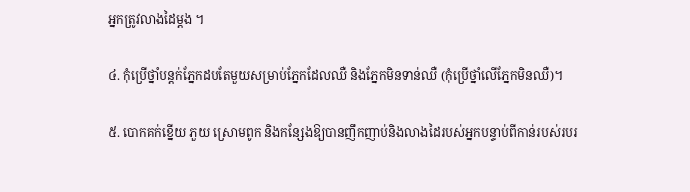អ្នកត្រូវលាងដៃម្ដង ។

៤. កុំប្រើថ្នាំបន្តក់ភ្នែកដបតែមួយសម្រាប់ភ្នែកដែលឈឺ និងភ្នែកមិនទាន់ឈឺ (កុំប្រើថ្នាំលើភ្នែកមិនឈឺ)។

៥. បោកគក់ខ្នើយ ភួយ ស្រោមពូក និងកន្សែងឱ្យបានញឹកញាប់និងលាងដៃរបស់អ្នកបន្ទាប់ពីកាន់របស់របរ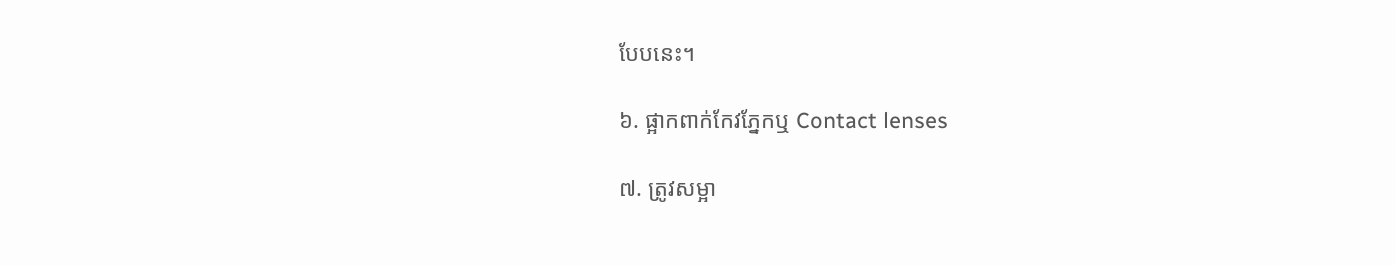បែបនេះ។

៦. ផ្អាកពាក់កែវភ្នែកឬ Contact lenses

៧. ត្រូវសម្អា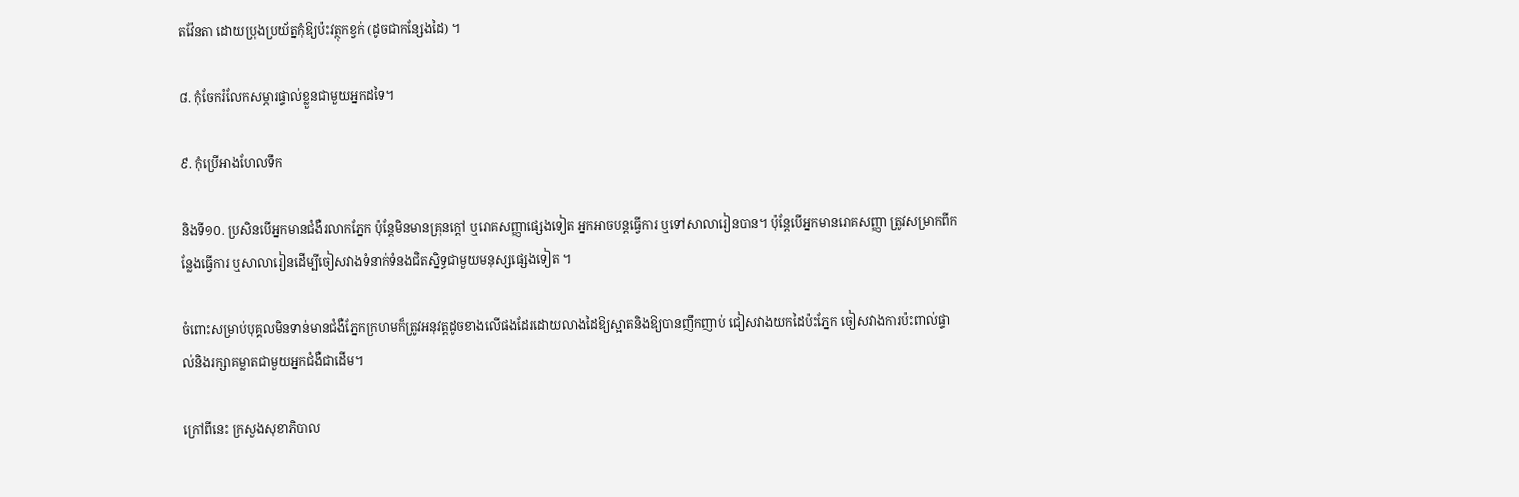តវ៉ែនតា ដោយប្រុងប្រយ័ត្នកុំឱ្យប៉ះវត្ថុកខ្វក់ (ដូចជាកន្សែងដៃ) ។

៨. កុំចែករំលែកសម្ភារផ្ទាល់ខ្លួនជាមួយអ្នកដទៃ។

៩. កុំប្រើអាងហែលទឹក

និងទី១០. ប្រសិនបើអ្នកមានជំងឺរលាកភ្នែក ប៉ុន្តែមិនមានគ្រុនក្ដៅ ឬរោគសញ្ញាផ្សេងទៀត អ្នកអាចបន្តធ្វើការ ឬទៅសាលារៀនបាន។ ប៉ុន្តែបើអ្នកមានរោគសញ្ញា ត្រូវសម្រាកពីកន្លែងធ្វើការ ឬសាលារៀនដើម្បីចៀសវាងទំនាក់ទំនងជិតស្និទ្ធជាមួយមនុស្សផ្សេងទៀត ។

ចំពោះសម្រាប់បុគ្គលមិនទាន់មានជំងឺភ្នែកក្រហមក៏ត្រូវអនុវត្តដូចខាងលើផងដែរដោយលាងដៃឱ្យស្អាតនិងឱ្យបានញឹកញាប់ ជៀសវាងយកដៃប៉ះភ្នែក ចៀសវាងការប៉ះពាល់ផ្ទាល់និងរក្សាគម្លាតជាមួយអ្នកជំងឺជាដើម។

ក្រៅពីនេះ ក្រសួងសុខាភិបាល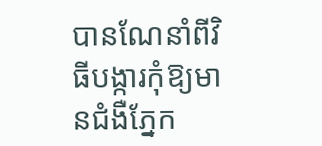បានណែនាំពីវិធីបង្ការកុំឱ្យមានជំងឺភ្នែក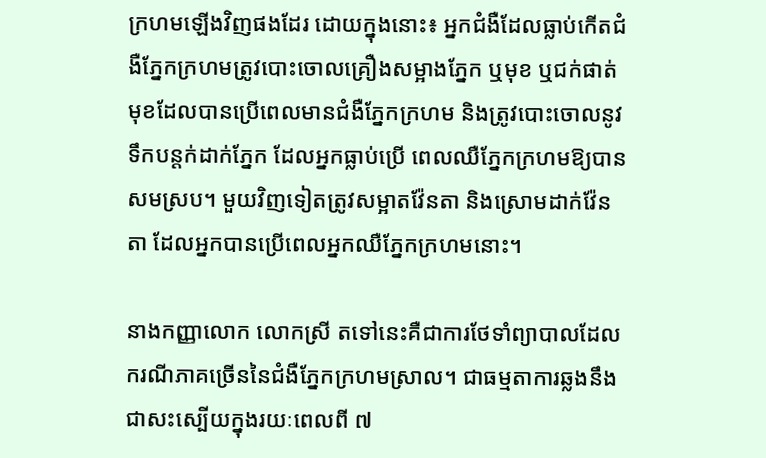ក្រហមឡើងវិញផងដែរ ដោយក្នុងនោះ៖ អ្នកជំងឺដែលធ្លាប់កើតជំងឺភ្នែកក្រហមត្រូវបោះចោលគ្រឿងសម្អាងភ្នែក ឬមុខ ឬជក់ផាត់មុខដែលបានប្រើពេលមានជំងឺភ្នែកក្រហម និងត្រូវបោះចោលនូវទឹកបន្តក់ដាក់ភ្នែក ដែលអ្នកធ្លាប់ប្រើ ពេលឈឺភ្នែកក្រហមឱ្យបានសមស្រប។ មួយវិញទៀតត្រូវសម្អាតវ៉ែនតា និងស្រោមដាក់វ៉ែនតា ដែលអ្នកបានប្រើពេលអ្នកឈឺភ្នែកក្រហមនោះ។

នាងកញ្ញាលោក លោកស្រី តទៅនេះគឺជាការថែទាំព្យាបាលដែលករណីភាគច្រើននៃជំងឺភ្នែកក្រហមស្រាល។ ជាធម្មតាការឆ្លងនឹងជាសះស្បើយក្នុងរយៈពេលពី ៧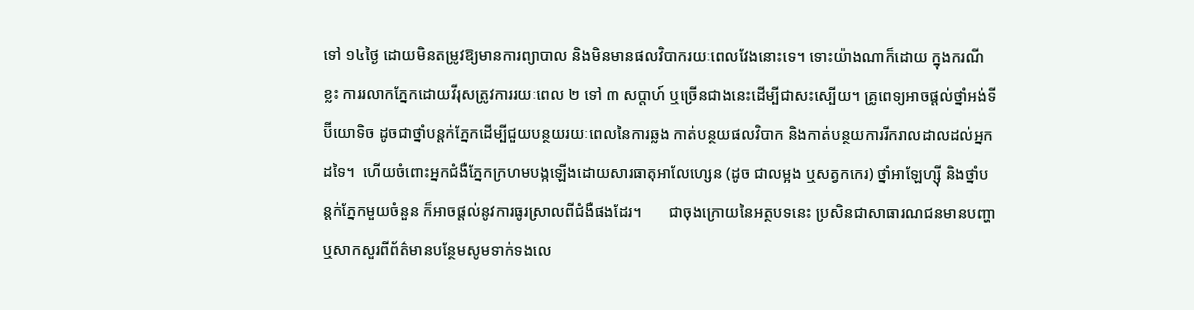ទៅ ១៤ថ្ងៃ ដោយមិនតម្រូវឱ្យមានការព្យាបាល និងមិនមានផលវិបាករយៈពេលវែងនោះទេ។ ទោះយ៉ាងណាក៏ដោយ ក្នុងករណីខ្លះ ការរលាកភ្នែកដោយវីរុសត្រូវការរយៈពេល ២ ទៅ ៣ សប្តាហ៍ ឬច្រើនជាងនេះដើម្បីជាសះស្បើយ។ គ្រូពេទ្យអាចផ្ដល់ថ្នាំអង់ទីប៊ីយោទិច ដូចជាថ្នាំបន្តក់ភ្នែកដើម្បីជួយបន្ថយរយៈពេលនៃការឆ្លង កាត់បន្ថយផលវិបាក និងកាត់បន្ថយការរីករាលដាលដល់អ្នកដទៃ។  ហើយចំពោះអ្នកជំងឺភ្នែកក្រហមបង្កឡើងដោយសារធាតុអាលែហ្សេន (ដូច ជាលម្អង ឬសត្វកកេរ) ថ្នាំអាឡែហ្ស៊ី និងថ្នាំបន្តក់ភ្នែកមួយចំនួន ក៏អាចផ្តល់នូវការធូរស្រាលពីជំងឺផងដែរ។       ជាចុងក្រោយនៃអត្ថបទនេះ ប្រសិនជាសាធារណជនមានបញ្ហា ឬសាកសួរពីព័ត៌មានបន្ថែមសូមទាក់ទងលេ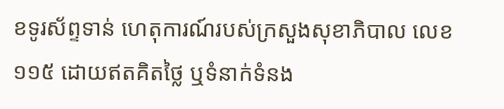ខទូរស័ព្ទទាន់ ហេតុការណ៍របស់ក្រសួងសុខាភិបាល លេខ១១៥ ដោយឥតគិតថ្លៃ ឬទំនាក់ទំនង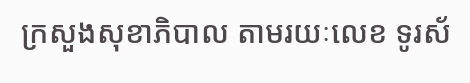ក្រសួងសុខាភិបាល តាមរយៈលេខ ទូរស័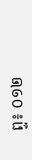ព្ទ៖ ០១២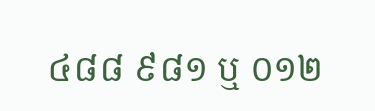៤៨៨ ៩៨១ ឬ ០១២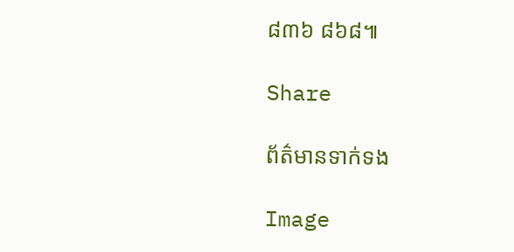៨៣៦ ៨៦៨៕

Share

ព័ត៌មានទាក់ទង

Image